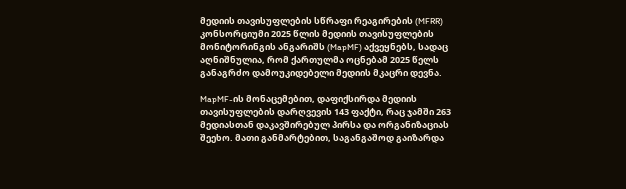მედიის თავისუფლების სწრაფი რეაგირების (MFRR) კონსორციუმი 2025 წლის მედიის თავისუფლების მონიტორინგის ანგარიშს (MapMF) აქვეყნებს, სადაც აღნიშნულია, რომ ქართულმა ოცნებამ 2025 წელს განაგრძო დამოუკიდებელი მედიის მკაცრი დევნა.

MapMF-ის მონაცემებით, დაფიქსირდა მედიის თავისუფლების დარღვევის 143 ფაქტი, რაც ჯამში 263 მედიასთან დაკავშირებულ პირსა და ორგანიზაციას შეეხო. მათი განმარტებით, საგანგაშოდ გაიზარდა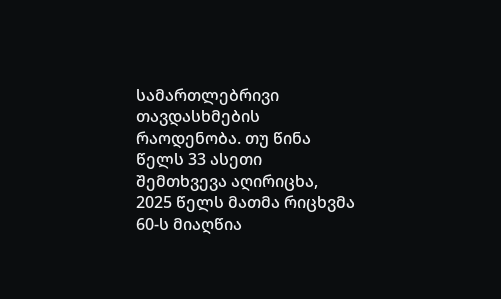სამართლებრივი თავდასხმების რაოდენობა. თუ წინა წელს 33 ასეთი შემთხვევა აღირიცხა, 2025 წელს მათმა რიცხვმა 60-ს მიაღწია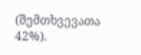(შემთხვევათა 42%).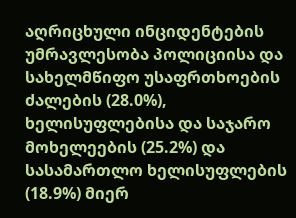აღრიცხული ინციდენტების უმრავლესობა პოლიციისა და სახელმწიფო უსაფრთხოების ძალების (28.0%), ხელისუფლებისა და საჯარო მოხელეების (25.2%) და სასამართლო ხელისუფლების (18.9%) მიერ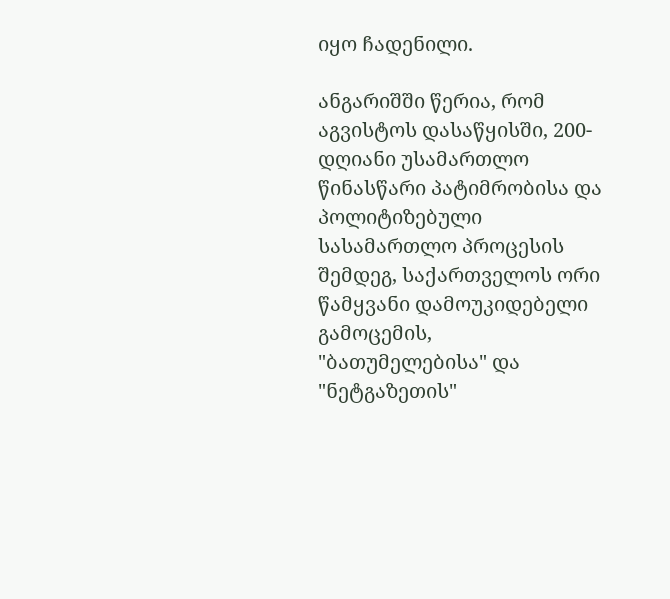იყო ჩადენილი.

ანგარიშში წერია, რომ აგვისტოს დასაწყისში, 200-დღიანი უსამართლო წინასწარი პატიმრობისა და პოლიტიზებული სასამართლო პროცესის შემდეგ, საქართველოს ორი წამყვანი დამოუკიდებელი გამოცემის, "ბათუმელებისა" და "ნეტგაზეთის"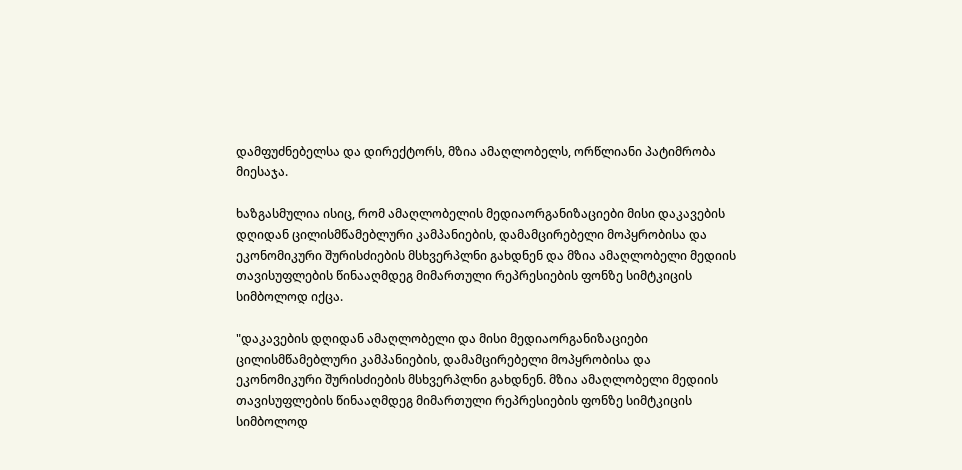დამფუძნებელსა და დირექტორს, მზია ამაღლობელს, ორწლიანი პატიმრობა მიესაჯა.

ხაზგასმულია ისიც, რომ ამაღლობელის მედიაორგანიზაციები მისი დაკავების დღიდან ცილისმწამებლური კამპანიების, დამამცირებელი მოპყრობისა და ეკონომიკური შურისძიების მსხვერპლნი გახდნენ და მზია ამაღლობელი მედიის თავისუფლების წინააღმდეგ მიმართული რეპრესიების ფონზე სიმტკიცის სიმბოლოდ იქცა.

"დაკავების დღიდან ამაღლობელი და მისი მედიაორგანიზაციები ცილისმწამებლური კამპანიების, დამამცირებელი მოპყრობისა და ეკონომიკური შურისძიების მსხვერპლნი გახდნენ. მზია ამაღლობელი მედიის თავისუფლების წინააღმდეგ მიმართული რეპრესიების ფონზე სიმტკიცის სიმბოლოდ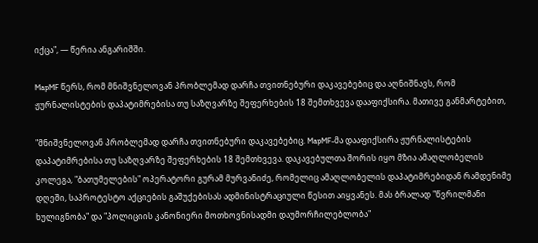იქცა", — წერია ანგარიშში.

MapMF წერს, რომ მნიშვნელოვან პრობლემად დარჩა თვითნებური დაკავებებიც და აღნიშნავს, რომ ჟურნალისტების დაპატიმრებისა თუ საზღვარზე შეფერხების 18 შემთხვევა დააფიქსირა. მათივე განმარტებით,

"მნიშვნელოვან პრობლემად დარჩა თვითნებური დაკავებებიც. MapMF-მა დააფიქსირა ჟურნალისტების დაპატიმრებისა თუ საზღვარზე შეფერხების 18 შემთხვევა. დაკავებულთა შორის იყო მზია ამაღლობელის კოლეგა, "ბათუმელების" ოპერატორი გურამ მურვანიძე, რომელიც ამაღლობელის დაპატიმრებიდან რამდენიმე დღეში, საპროტესტო აქციების გაშუქებისას ადმინისტრაციული წესით აიყვანეს. მას ბრალად "წვრილმანი ხულიგნობა" და "პოლიციის კანონიერი მოთხოვნისადმი დაუმორჩილებლობა"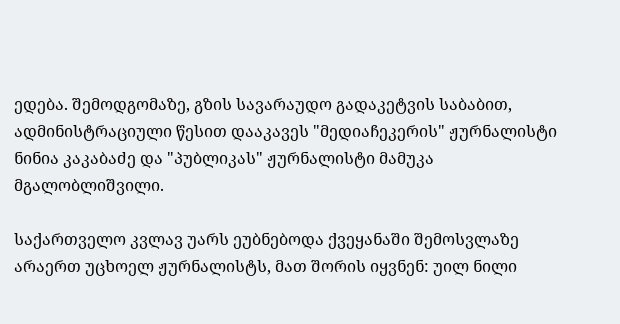ედება. შემოდგომაზე, გზის სავარაუდო გადაკეტვის საბაბით, ადმინისტრაციული წესით დააკავეს "მედიაჩეკერის" ჟურნალისტი ნინია კაკაბაძე და "პუბლიკას" ჟურნალისტი მამუკა მგალობლიშვილი.

საქართველო კვლავ უარს ეუბნებოდა ქვეყანაში შემოსვლაზე არაერთ უცხოელ ჟურნალისტს, მათ შორის იყვნენ: უილ ნილი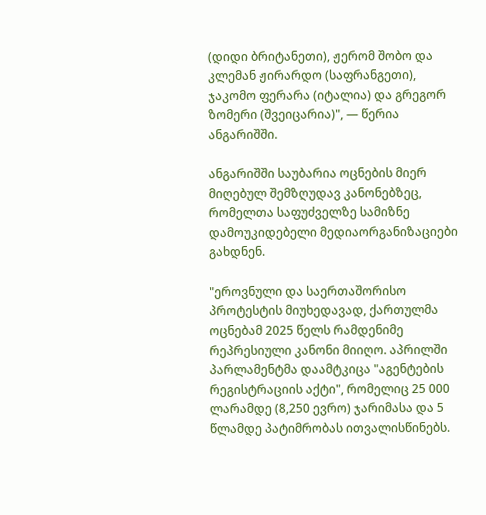(დიდი ბრიტანეთი), ჟერომ შობო და კლემან ჟირარდო (საფრანგეთი), ჯაკომო ფერარა (იტალია) და გრეგორ ზომერი (შვეიცარია)", — წერია ანგარიშში.

ანგარიშში საუბარია ოცნების მიერ მიღებულ შემზღუდავ კანონებზეც, რომელთა საფუძველზე სამიზნე დამოუკიდებელი მედიაორგანიზაციები გახდნენ.

"ეროვნული და საერთაშორისო პროტესტის მიუხედავად, ქართულმა ოცნებამ 2025 წელს რამდენიმე რეპრესიული კანონი მიიღო. აპრილში პარლამენტმა დაამტკიცა "აგენტების რეგისტრაციის აქტი", რომელიც 25 000 ლარამდე (8,250 ევრო) ჯარიმასა და 5 წლამდე პატიმრობას ითვალისწინებს.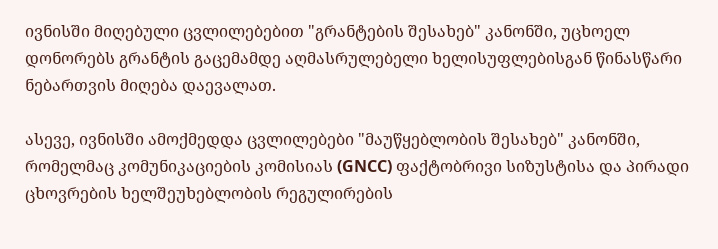ივნისში მიღებული ცვლილებებით "გრანტების შესახებ" კანონში, უცხოელ დონორებს გრანტის გაცემამდე აღმასრულებელი ხელისუფლებისგან წინასწარი ნებართვის მიღება დაევალათ.

ასევე, ივნისში ამოქმედდა ცვლილებები "მაუწყებლობის შესახებ" კანონში, რომელმაც კომუნიკაციების კომისიას (GNCC) ფაქტობრივი სიზუსტისა და პირადი ცხოვრების ხელშეუხებლობის რეგულირების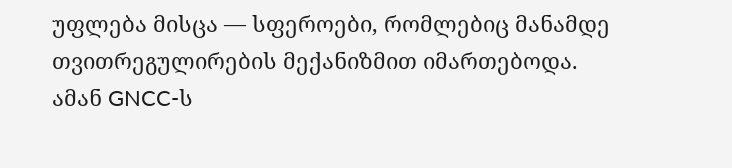უფლება მისცა — სფეროები, რომლებიც მანამდე თვითრეგულირების მექანიზმით იმართებოდა. ამან GNCC-ს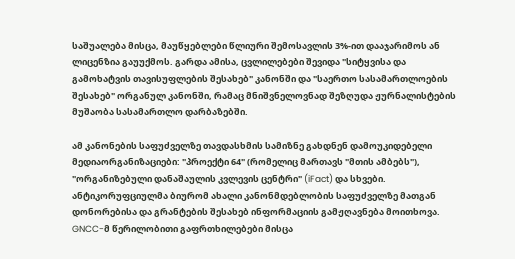საშუალება მისცა, მაუწყებლები წლიური შემოსავლის 3%-ით დააჯარიმოს ან ლიცენზია გაუუქმოს. გარდა ამისა, ცვლილებები შევიდა "სიტყვისა და გამოხატვის თავისუფლების შესახებ" კანონში და "საერთო სასამართლოების შესახებ" ორგანულ კანონში, რამაც მნიშვნელოვნად შეზღუდა ჟურნალისტების მუშაობა სასამართლო დარბაზებში.

ამ კანონების საფუძველზე თავდასხმის სამიზნე გახდნენ დამოუკიდებელი მედიაორგანიზაციები: "პროექტი 64" (რომელიც მართავს "მთის ამბებს"), "ორგანიზებული დანაშაულის კვლევის ცენტრი" (iFact) და სხვები. ანტიკორუფციულმა ბიურომ ახალი კანონმდებლობის საფუძველზე მათგან დონორებისა და გრანტების შესახებ ინფორმაციის გამჟღავნება მოითხოვა. GNCC-მ წერილობითი გაფრთხილებები მისცა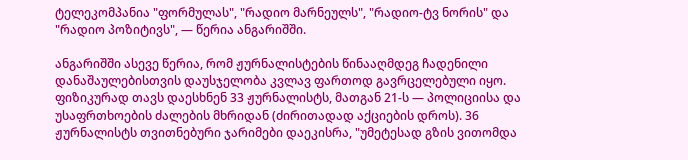ტელეკომპანია "ფორმულას", "რადიო მარნეულს", "რადიო-ტვ ნორის" და "რადიო პოზიტივს", — წერია ანგარიშში.

ანგარიშში ასევე წერია, რომ ჟურნალისტების წინააღმდეგ ჩადენილი დანაშაულებისთვის დაუსჯელობა კვლავ ფართოდ გავრცელებული იყო. ფიზიკურად თავს დაესხნენ 33 ჟურნალისტს, მათგან 21-ს — პოლიციისა და უსაფრთხოების ძალების მხრიდან (ძირითადად აქციების დროს). 36 ჟურნალისტს თვითნებური ჯარიმები დაეკისრა, "უმეტესად გზის ვითომდა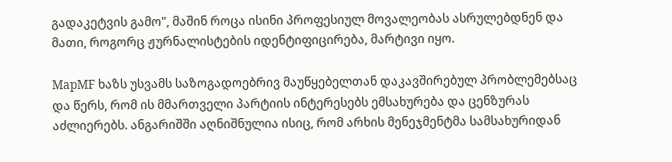გადაკეტვის გამო", მაშინ როცა ისინი პროფესიულ მოვალეობას ასრულებდნენ და მათი, როგორც ჟურნალისტების იდენტიფიცირება, მარტივი იყო.

MapMF ხაზს უსვამს საზოგადოებრივ მაუწყებელთან დაკავშირებულ პრობლემებსაც და წერს, რომ ის მმართველი პარტიის ინტერესებს ემსახურება და ცენზურას აძლიერებს. ანგარიშში აღნიშნულია ისიც, რომ არხის მენეჯმენტმა სამსახურიდან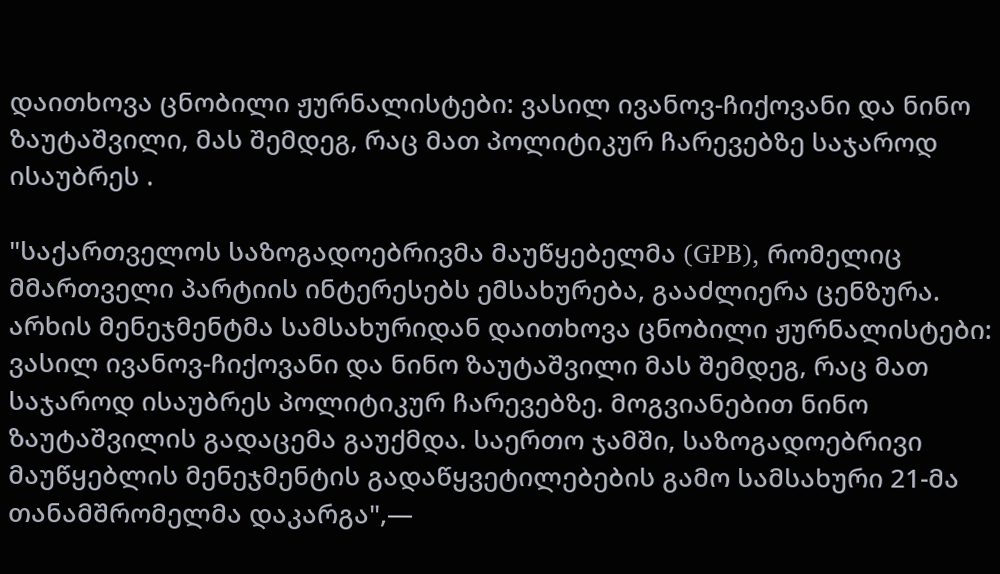დაითხოვა ცნობილი ჟურნალისტები: ვასილ ივანოვ-ჩიქოვანი და ნინო ზაუტაშვილი, მას შემდეგ, რაც მათ პოლიტიკურ ჩარევებზე საჯაროდ ისაუბრეს .

"საქართველოს საზოგადოებრივმა მაუწყებელმა (GPB), რომელიც მმართველი პარტიის ინტერესებს ემსახურება, გააძლიერა ცენზურა. არხის მენეჯმენტმა სამსახურიდან დაითხოვა ცნობილი ჟურნალისტები: ვასილ ივანოვ-ჩიქოვანი და ნინო ზაუტაშვილი მას შემდეგ, რაც მათ საჯაროდ ისაუბრეს პოლიტიკურ ჩარევებზე. მოგვიანებით ნინო ზაუტაშვილის გადაცემა გაუქმდა. საერთო ჯამში, საზოგადოებრივი მაუწყებლის მენეჯმენტის გადაწყვეტილებების გამო სამსახური 21-მა თანამშრომელმა დაკარგა",—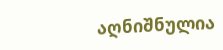აღნიშნულია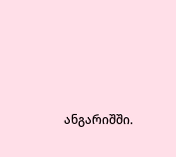ანგარიშში.